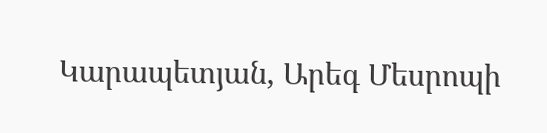Կարապետյան, Արեգ Մեսրոպի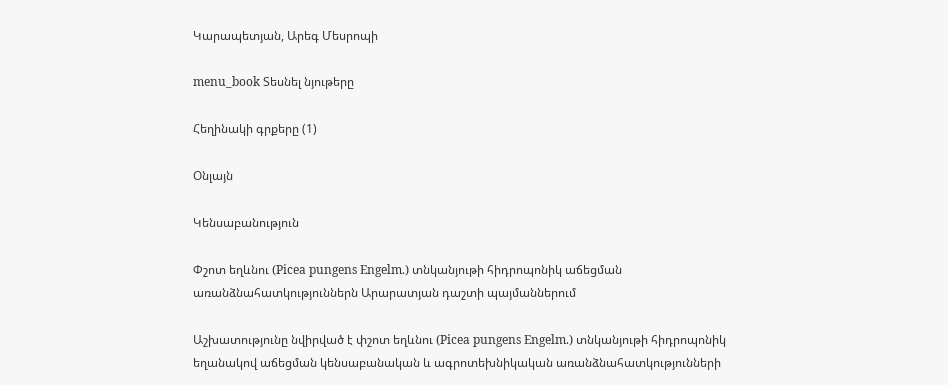Կարապետյան, Արեգ Մեսրոպի

menu_book Տեսնել նյութերը

Հեղինակի գրքերը (1)

Օնլայն

Կենսաբանություն

Փշոտ եղևնու (Picea pungens Engelm.) տնկանյութի հիդրոպոնիկ աճեցման առանձնահատկություններն Արարատյան դաշտի պայմաններում

Աշխատությունը նվիրված է փշոտ եղևնու (Picea pungens Engelm.) տնկանյութի հիդրոպոնիկ եղանակով աճեցման կենսաբանական և ագրոտեխնիկական առանձնահատկությունների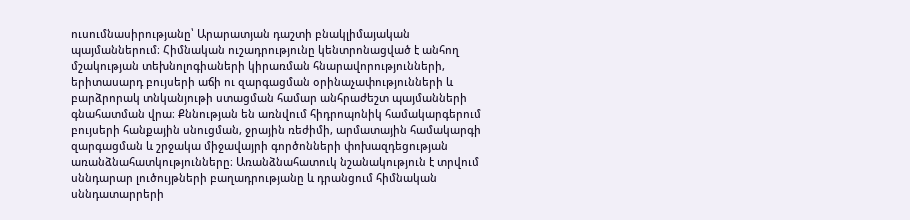ուսումնասիրությանը՝ Արարատյան դաշտի բնակլիմայական պայմաններում։ Հիմնական ուշադրությունը կենտրոնացված է անհող մշակության տեխնոլոգիաների կիրառման հնարավորությունների, երիտասարդ բույսերի աճի ու զարգացման օրինաչափությունների և բարձրորակ տնկանյութի ստացման համար անհրաժեշտ պայմանների գնահատման վրա։ Քննության են առնվում հիդրոպոնիկ համակարգերում բույսերի հանքային սնուցման, ջրային ռեժիմի, արմատային համակարգի զարգացման և շրջակա միջավայրի գործոնների փոխազդեցության առանձնահատկությունները։ Առանձնահատուկ նշանակություն է տրվում սննդարար լուծույթների բաղադրությանը և դրանցում հիմնական սննդատարրերի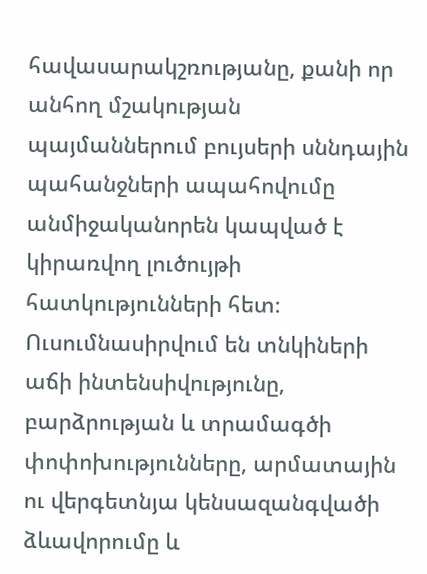հավասարակշռությանը, քանի որ անհող մշակության պայմաններում բույսերի սննդային պահանջների ապահովումը անմիջականորեն կապված է կիրառվող լուծույթի հատկությունների հետ։ Ուսումնասիրվում են տնկիների աճի ինտենսիվությունը, բարձրության և տրամագծի փոփոխությունները, արմատային ու վերգետնյա կենսազանգվածի ձևավորումը և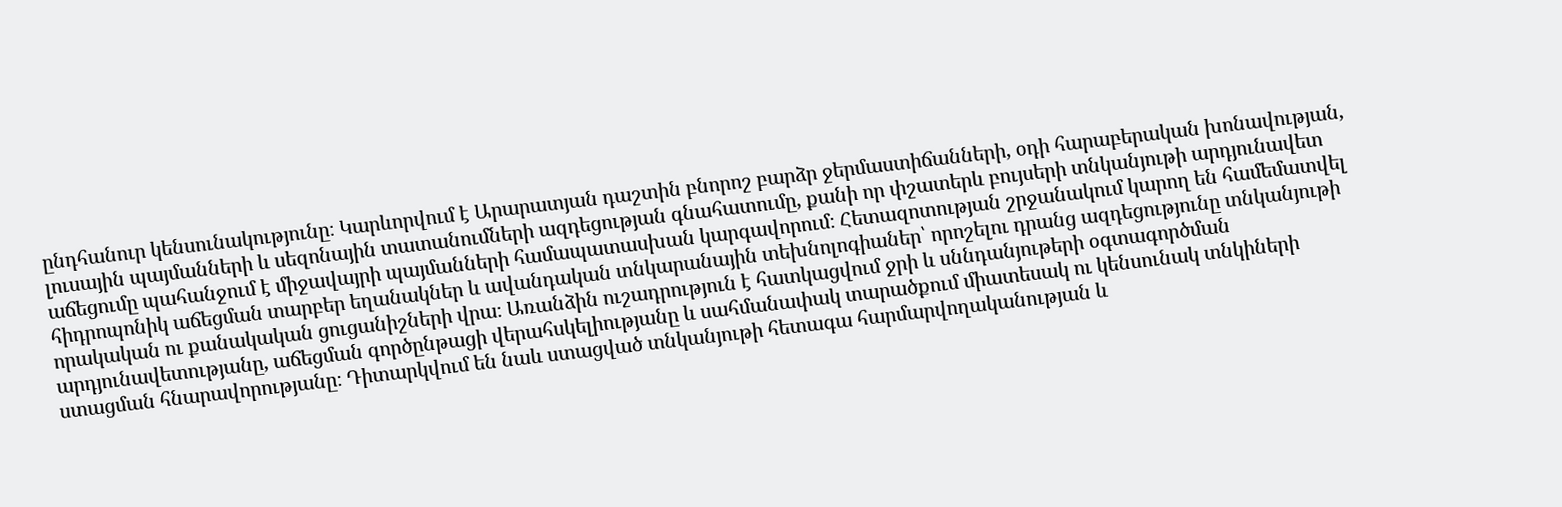ընդհանուր կենսունակությունը։ Կարևորվում է Արարատյան դաշտին բնորոշ բարձր ջերմաստիճանների, օդի հարաբերական խոնավության, լուսային պայմանների և սեզոնային տատանումների ազդեցության գնահատումը, քանի որ փշատերև բույսերի տնկանյութի արդյունավետ աճեցումը պահանջում է միջավայրի պայմանների համապատասխան կարգավորում։ Հետազոտության շրջանակում կարող են համեմատվել հիդրոպոնիկ աճեցման տարբեր եղանակներ և ավանդական տնկարանային տեխնոլոգիաներ՝ որոշելու դրանց ազդեցությունը տնկանյութի որակական ու քանակական ցուցանիշների վրա։ Առանձին ուշադրություն է հատկացվում ջրի և սննդանյութերի օգտագործման արդյունավետությանը, աճեցման գործընթացի վերահսկելիությանը և սահմանափակ տարածքում միատեսակ ու կենսունակ տնկիների ստացման հնարավորությանը։ Դիտարկվում են նաև ստացված տնկանյութի հետագա հարմարվողականության և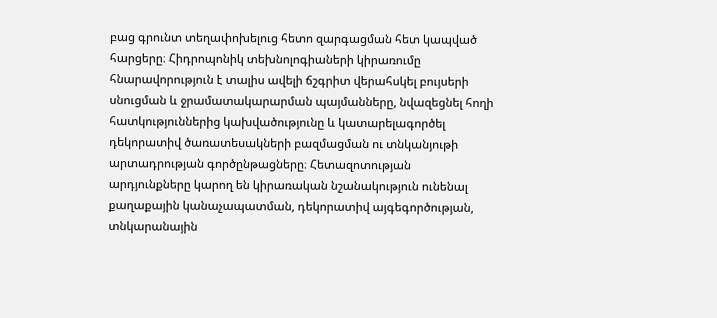բաց գրունտ տեղափոխելուց հետո զարգացման հետ կապված հարցերը։ Հիդրոպոնիկ տեխնոլոգիաների կիրառումը հնարավորություն է տալիս ավելի ճշգրիտ վերահսկել բույսերի սնուցման և ջրամատակարարման պայմանները, նվազեցնել հողի հատկություններից կախվածությունը և կատարելագործել դեկորատիվ ծառատեսակների բազմացման ու տնկանյութի արտադրության գործընթացները։ Հետազոտության արդյունքները կարող են կիրառական նշանակություն ունենալ քաղաքային կանաչապատման, դեկորատիվ այգեգործության, տնկարանային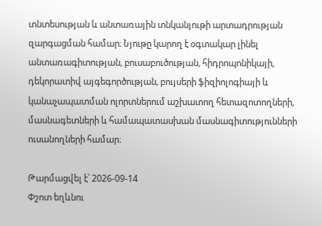տնտեսության և անտառային տնկանյութի արտադրության զարգացման համար։ Նյութը կարող է օգտակար լինել անտառագիտության, բուսաբուծության, հիդրոպոնիկայի, դեկորատիվ այգեգործության, բույսերի ֆիզիոլոգիայի և կանաչապատման ոլորտներում աշխատող հետազոտողների, մասնագետների և համապատասխան մասնագիտությունների ուսանողների համար։

Թարմացվել է՝ 2026-09-14
Փշոտ եղևնու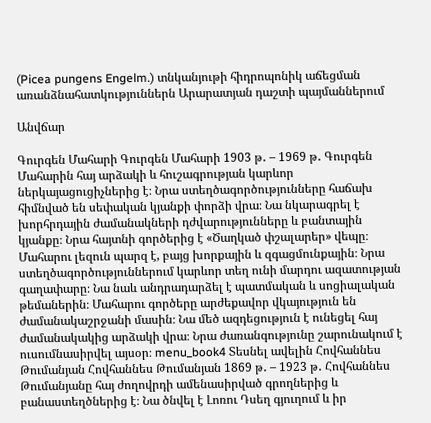(Picea pungens Engelm.) տնկանյութի հիդրոպոնիկ աճեցման առանձնահատկություններն Արարատյան դաշտի պայմաններում

Անվճար

Գուրգեն Մահարի Գուրգեն Մահարի 1903 թ․ – 1969 թ․ Գուրգեն Մահարին հայ արձակի և հուշագրության կարևոր ներկայացուցիչներից է։ Նրա ստեղծագործությունները հաճախ հիմնված են սեփական կյանքի փորձի վրա։ Նա նկարագրել է խորհրդային ժամանակների դժվարությունները և բանտային կյանքը։ Նրա հայտնի գործերից է «Ծաղկած փշալարեր» վեպը։ Մահարու լեզուն պարզ է, բայց խորքային և զգացմունքային։ Նրա ստեղծագործություններում կարևոր տեղ ունի մարդու ազատության գաղափարը։ Նա նաև անդրադարձել է պատմական և սոցիալական թեմաներին։ Մահարու գործերը արժեքավոր վկայություն են ժամանակաշրջանի մասին։ Նա մեծ ազդեցություն է ունեցել հայ ժամանակակից արձակի վրա։ Նրա ժառանգությունը շարունակում է ուսումնասիրվել այսօր։ menu_book4 Տեսնել ավելին Հովհաննես Թումանյան Հովհաննես Թումանյան 1869 թ․ – 1923 թ․ Հովհաննես Թումանյանը հայ ժողովրդի ամենասիրված գրողներից և բանաստեղծներից է։ Նա ծնվել է Լոռու Դսեղ գյուղում և իր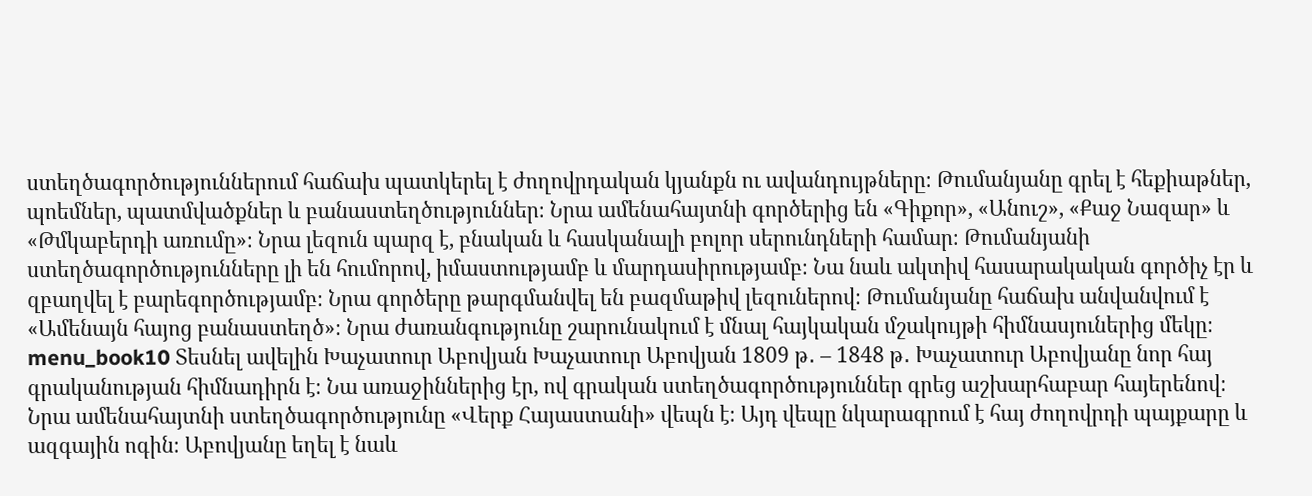ստեղծագործություններում հաճախ պատկերել է ժողովրդական կյանքն ու ավանդույթները։ Թումանյանը գրել է հեքիաթներ, պոեմներ, պատմվածքներ և բանաստեղծություններ։ Նրա ամենահայտնի գործերից են «Գիքոր», «Անուշ», «Քաջ Նազար» և «Թմկաբերդի առումը»։ Նրա լեզուն պարզ է, բնական և հասկանալի բոլոր սերունդների համար։ Թումանյանի ստեղծագործությունները լի են հումորով, իմաստությամբ և մարդասիրությամբ։ Նա նաև ակտիվ հասարակական գործիչ էր և զբաղվել է բարեգործությամբ։ Նրա գործերը թարգմանվել են բազմաթիվ լեզուներով։ Թումանյանը հաճախ անվանվում է «Ամենայն հայոց բանաստեղծ»։ Նրա ժառանգությունը շարունակում է մնալ հայկական մշակույթի հիմնասյուներից մեկը։ menu_book10 Տեսնել ավելին Խաչատուր Աբովյան Խաչատուր Աբովյան 1809 թ․ – 1848 թ․ Խաչատուր Աբովյանը նոր հայ գրականության հիմնադիրն է։ Նա առաջիններից էր, ով գրական ստեղծագործություններ գրեց աշխարհաբար հայերենով։ Նրա ամենահայտնի ստեղծագործությունը «Վերք Հայաստանի» վեպն է։ Այդ վեպը նկարագրում է հայ ժողովրդի պայքարը և ազգային ոգին։ Աբովյանը եղել է նաև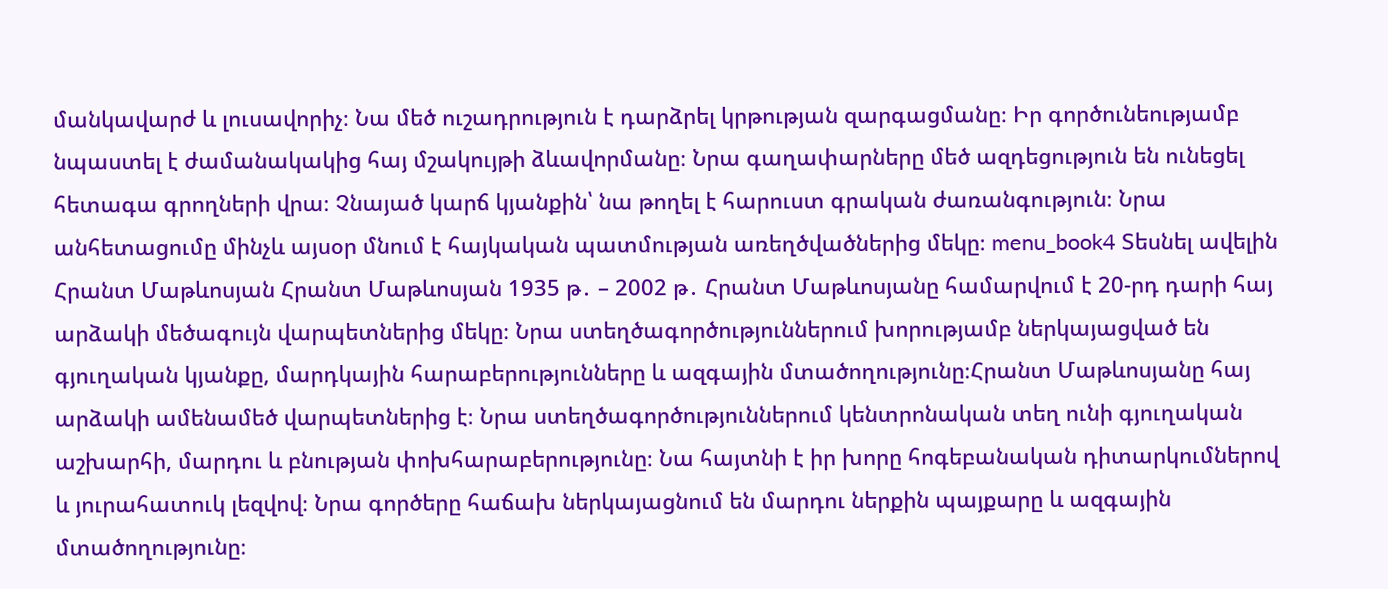մանկավարժ և լուսավորիչ։ Նա մեծ ուշադրություն է դարձրել կրթության զարգացմանը։ Իր գործունեությամբ նպաստել է ժամանակակից հայ մշակույթի ձևավորմանը։ Նրա գաղափարները մեծ ազդեցություն են ունեցել հետագա գրողների վրա։ Չնայած կարճ կյանքին՝ նա թողել է հարուստ գրական ժառանգություն։ Նրա անհետացումը մինչև այսօր մնում է հայկական պատմության առեղծվածներից մեկը։ menu_book4 Տեսնել ավելին Հրանտ Մաթևոսյան Հրանտ Մաթևոսյան 1935 թ․ – 2002 թ․ Հրանտ Մաթևոսյանը համարվում է 20-րդ դարի հայ արձակի մեծագույն վարպետներից մեկը։ Նրա ստեղծագործություններում խորությամբ ներկայացված են գյուղական կյանքը, մարդկային հարաբերությունները և ազգային մտածողությունը։Հրանտ Մաթևոսյանը հայ արձակի ամենամեծ վարպետներից է։ Նրա ստեղծագործություններում կենտրոնական տեղ ունի գյուղական աշխարհի, մարդու և բնության փոխհարաբերությունը։ Նա հայտնի է իր խորը հոգեբանական դիտարկումներով և յուրահատուկ լեզվով։ Նրա գործերը հաճախ ներկայացնում են մարդու ներքին պայքարը և ազգային մտածողությունը։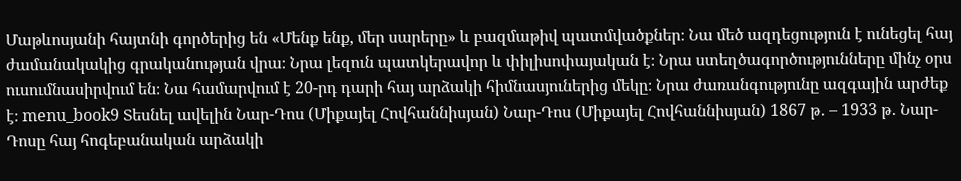Մաթևոսյանի հայտնի գործերից են «Մենք ենք, մեր սարերը» և բազմաթիվ պատմվածքներ։ Նա մեծ ազդեցություն է ունեցել հայ ժամանակակից գրականության վրա։ Նրա լեզուն պատկերավոր և փիլիսոփայական է։ Նրա ստեղծագործությունները մինչ օրս ուսումնասիրվում են։ Նա համարվում է 20-րդ դարի հայ արձակի հիմնասյուներից մեկը։ Նրա ժառանգությունը ազգային արժեք է։ menu_book9 Տեսնել ավելին Նար-Դոս (Միքայել Հովհաննիսյան) Նար-Դոս (Միքայել Հովհաննիսյան) 1867 թ․ – 1933 թ․ Նար-Դոսը հայ հոգեբանական արձակի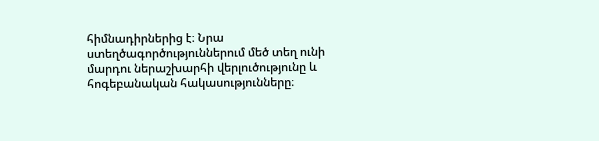հիմնադիրներից է։ Նրա ստեղծագործություններում մեծ տեղ ունի մարդու ներաշխարհի վերլուծությունը և հոգեբանական հակասությունները։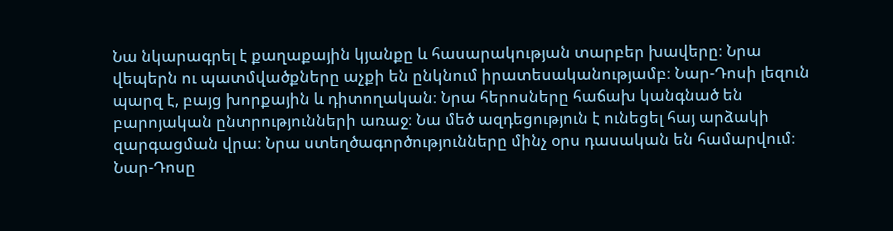Նա նկարագրել է քաղաքային կյանքը և հասարակության տարբեր խավերը։ Նրա վեպերն ու պատմվածքները աչքի են ընկնում իրատեսականությամբ։ Նար-Դոսի լեզուն պարզ է, բայց խորքային և դիտողական։ Նրա հերոսները հաճախ կանգնած են բարոյական ընտրությունների առաջ։ Նա մեծ ազդեցություն է ունեցել հայ արձակի զարգացման վրա։ Նրա ստեղծագործությունները մինչ օրս դասական են համարվում։ Նար-Դոսը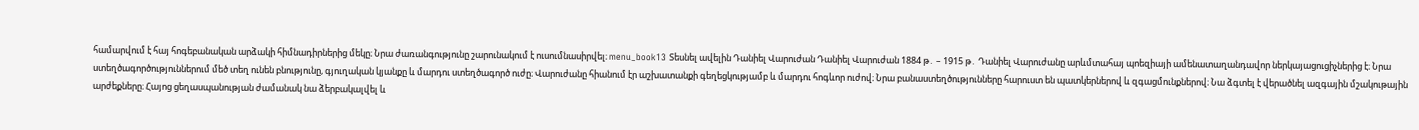համարվում է հայ հոգեբանական արձակի հիմնադիրներից մեկը։ Նրա ժառանգությունը շարունակում է ուսումնասիրվել։ menu_book13 Տեսնել ավելին Դանիել Վարուժան Դանիել Վարուժան 1884 թ․ – 1915 թ․ Դանիել Վարուժանը արևմտահայ պոեզիայի ամենատաղանդավոր ներկայացուցիչներից է։ Նրա ստեղծագործություններում մեծ տեղ ունեն բնությունը, գյուղական կյանքը և մարդու ստեղծագործ ուժը։ Վարուժանը հիանում էր աշխատանքի գեղեցկությամբ և մարդու հոգևոր ուժով։ Նրա բանաստեղծությունները հարուստ են պատկերներով և զգացմունքներով։ Նա ձգտել է վերածնել ազգային մշակութային արժեքները։ Հայոց ցեղասպանության ժամանակ նա ձերբակալվել և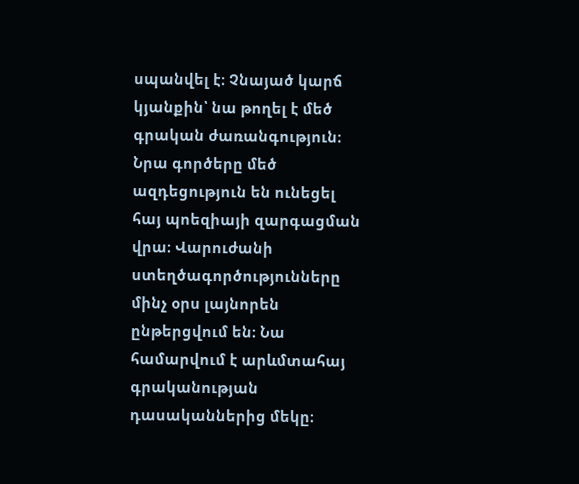սպանվել է։ Չնայած կարճ կյանքին՝ նա թողել է մեծ գրական ժառանգություն։ Նրա գործերը մեծ ազդեցություն են ունեցել հայ պոեզիայի զարգացման վրա։ Վարուժանի ստեղծագործությունները մինչ օրս լայնորեն ընթերցվում են։ Նա համարվում է արևմտահայ գրականության դասականներից մեկը։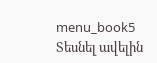menu_book5 Տեսնել ավելին